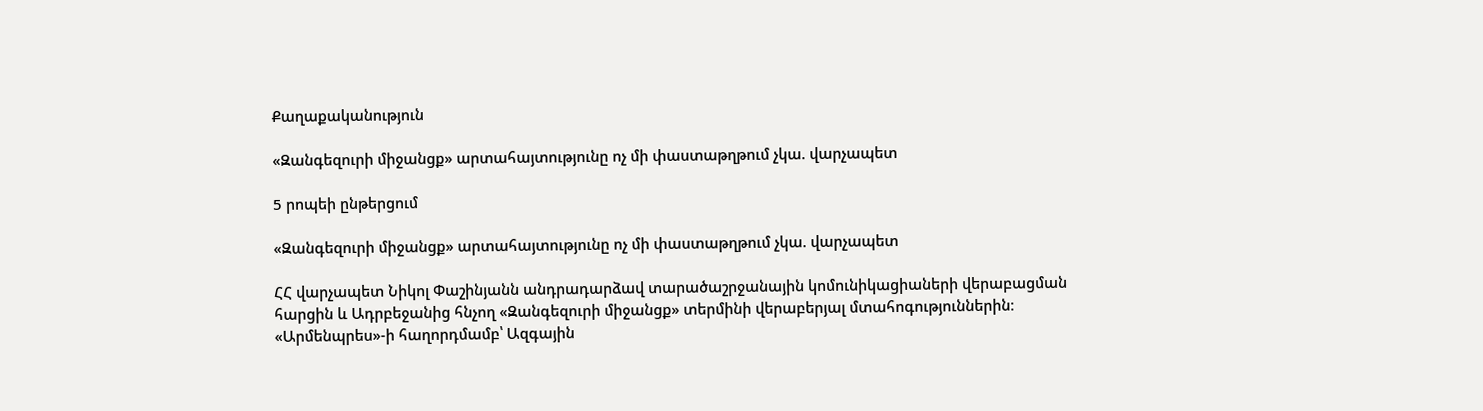Քաղաքականություն

«Զանգեզուրի միջանցք» արտահայտությունը ոչ մի փաստաթղթում չկա. վարչապետ

5 րոպեի ընթերցում

«Զանգեզուրի միջանցք» արտահայտությունը ոչ մի փաստաթղթում չկա. վարչապետ

ՀՀ վարչապետ Նիկոլ Փաշինյանն անդրադարձավ տարածաշրջանային կոմունիկացիաների վերաբացման հարցին և Ադրբեջանից հնչող «Զանգեզուրի միջանցք» տերմինի վերաբերյալ մտահոգություններին։ «Արմենպրես»-ի հաղորդմամբ՝ Ազգային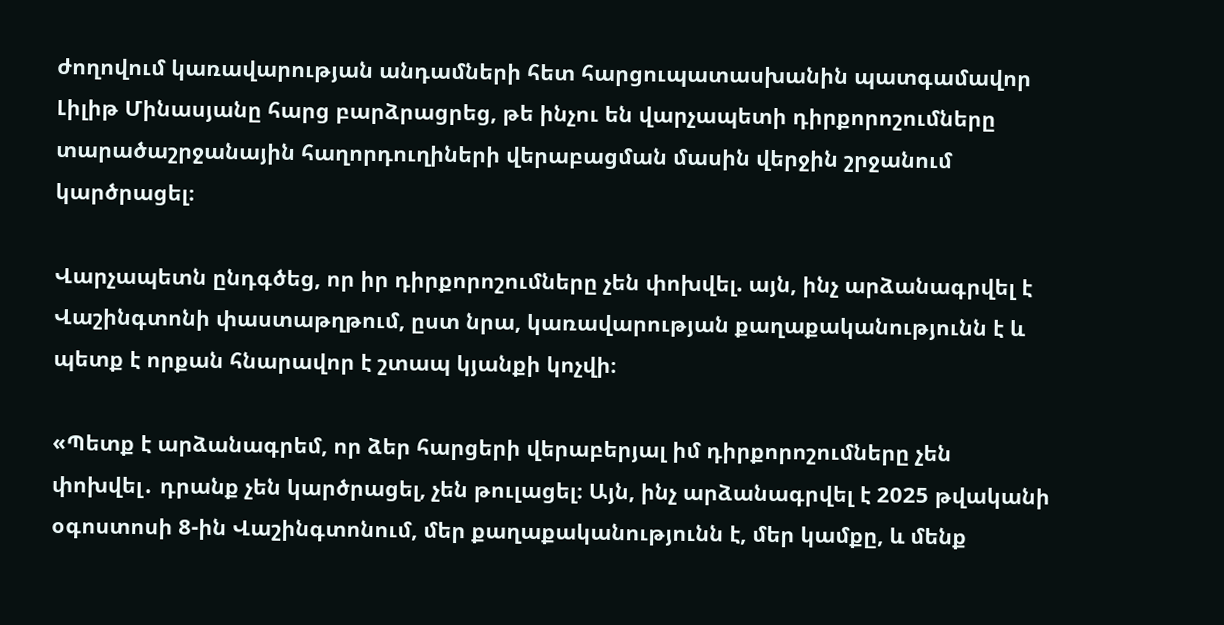ժողովում կառավարության անդամների հետ հարցուպատասխանին պատգամավոր Լիլիթ Մինասյանը հարց բարձրացրեց, թե ինչու են վարչապետի դիրքորոշումները տարածաշրջանային հաղորդուղիների վերաբացման մասին վերջին շրջանում կարծրացել։

Վարչապետն ընդգծեց, որ իր դիրքորոշումները չեն փոխվել. այն, ինչ արձանագրվել է Վաշինգտոնի փաստաթղթում, ըստ նրա, կառավարության քաղաքականությունն է և պետք է որքան հնարավոր է շտապ կյանքի կոչվի։

«Պետք է արձանագրեմ, որ ձեր հարցերի վերաբերյալ իմ դիրքորոշումները չեն փոխվել․ դրանք չեն կարծրացել, չեն թուլացել։ Այն, ինչ արձանագրվել է 2025 թվականի օգոստոսի 8-ին Վաշինգտոնում, մեր քաղաքականությունն է, մեր կամքը, և մենք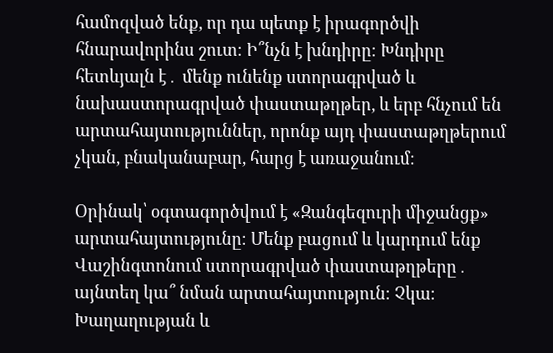համոզված ենք, որ դա պետք է իրագործվի հնարավորինս շուտ։ Ի՞նչն է խնդիրը։ Խնդիրը հետևյալն է․ մենք ունենք ստորագրված և նախաստորագրված փաստաթղթեր, և երբ հնչում են արտահայտություններ, որոնք այդ փաստաթղթերում չկան, բնականաբար, հարց է առաջանում։

Օրինակ՝ օգտագործվում է «Զանգեզուրի միջանցք» արտահայտությունը։ Մենք բացում և կարդում ենք Վաշինգտոնում ստորագրված փաստաթղթերը․ այնտեղ կա՞ նման արտահայտություն։ Չկա։ Խաղաղության և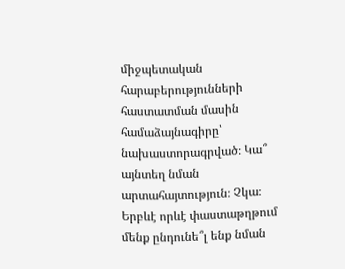միջպետական հարաբերությունների հաստատման մասին համաձայնագիրը՝ նախաստորագրված։ Կա՞ այնտեղ նման արտահայտություն։ Չկա։ Երբևէ որևէ փաստաթղթում մենք ընդունե՞լ ենք նման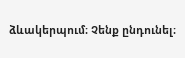ձևակերպում։ Չենք ընդունել։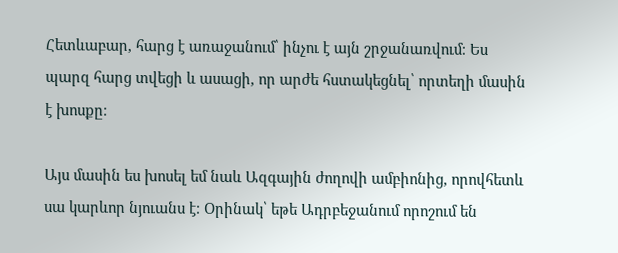Հետևաբար, հարց է առաջանում՝ ինչու է այն շրջանառվում։ Ես պարզ հարց տվեցի և ասացի, որ արժե հստակեցնել՝ որտեղի մասին է խոսքը։

Այս մասին ես խոսել եմ նաև Ազգային ժողովի ամբիոնից, որովհետև սա կարևոր նյուանս է։ Օրինակ՝ եթե Ադրբեջանում որոշում են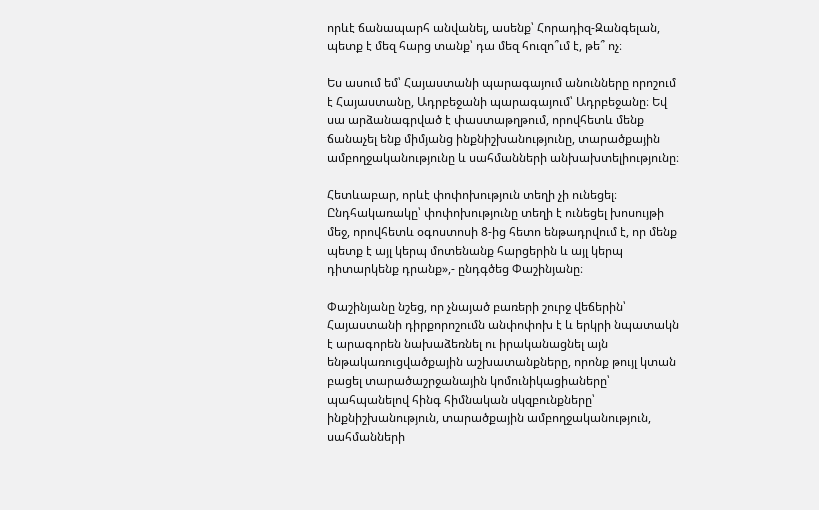որևէ ճանապարհ անվանել, ասենք՝ Հորադիզ-Զանգելան, պետք է մեզ հարց տանք՝ դա մեզ հուզո՞ւմ է, թե՞ ոչ։

Ես ասում եմ՝ Հայաստանի պարագայում անունները որոշում է Հայաստանը, Ադրբեջանի պարագայում՝ Ադրբեջանը։ Եվ սա արձանագրված է փաստաթղթում, որովհետև մենք ճանաչել ենք միմյանց ինքնիշխանությունը, տարածքային ամբողջականությունը և սահմանների անխախտելիությունը։

Հետևաբար, որևէ փոփոխություն տեղի չի ունեցել։ Ընդհակառակը՝ փոփոխությունը տեղի է ունեցել խոսույթի մեջ, որովհետև օգոստոսի 8-ից հետո ենթադրվում է, որ մենք պետք է այլ կերպ մոտենանք հարցերին և այլ կերպ դիտարկենք դրանք»,- ընդգծեց Փաշինյանը։

Փաշինյանը նշեց, որ չնայած բառերի շուրջ վեճերին՝ Հայաստանի դիրքորոշումն անփոփոխ է և երկրի նպատակն է արագորեն նախաձեռնել ու իրականացնել այն ենթակառուցվածքային աշխատանքները, որոնք թույլ կտան բացել տարածաշրջանային կոմունիկացիաները՝ պահպանելով հինգ հիմնական սկզբունքները՝ ինքնիշխանություն, տարածքային ամբողջականություն, սահմանների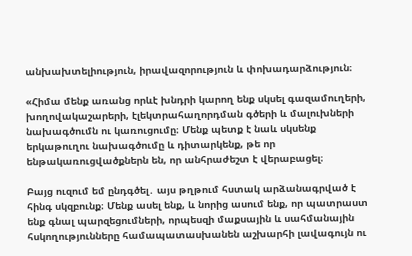անխախտելիություն, իրավազորություն և փոխադարձություն։

«Հիմա մենք առանց որևէ խնդրի կարող ենք սկսել գազամուղերի, խողովակաշարերի, էլեկտրահաղորդման գծերի և մալուխների նախագծումն ու կառուցումը։ Մենք պետք է նաև սկսենք երկաթուղու նախագծումը և դիտարկենք, թե որ ենթակառուցվածքներն են, որ անհրաժեշտ է վերաբացել։

Բայց ուզում եմ ընդգծել․ այս թղթում հստակ արձանագրված է հինգ սկզբունք։ Մենք ասել ենք, և նորից ասում ենք, որ պատրաստ ենք գնալ պարզեցումների, որպեսզի մաքսային և սահմանային հսկողությունները համապատասխանեն աշխարհի լավագույն ու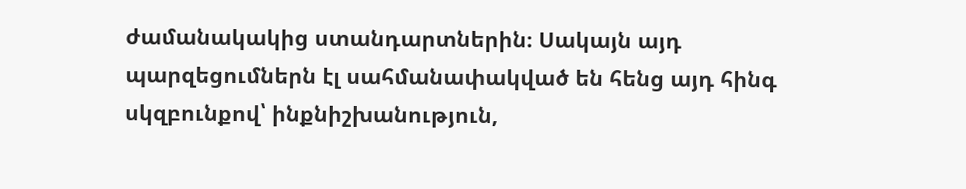ժամանակակից ստանդարտներին։ Սակայն այդ պարզեցումներն էլ սահմանափակված են հենց այդ հինգ սկզբունքով՝ ինքնիշխանություն,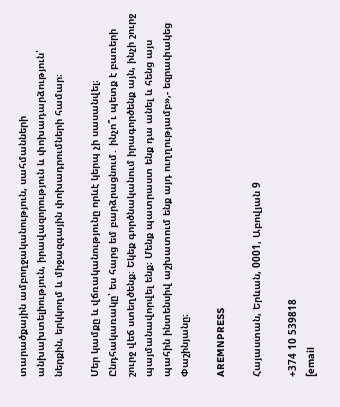տարածքային ամբողջականություն, սահմանների անխախտելիություն, իրավազորություն և փոխադարձություն՝ ներքին, երկկողմ և միջազգային փոխադրումների համար։

Մեր կամքը և վճռականությունը որևէ կերպ չի սասանվել։ Ընդհակառակը՝ ես հարց եմ բարձրացնում․ ինչո՞ւ պետք է բառերի շուրջ վեճ ստեղծենք։ Եկեք գործնականում իրագործենք այն, ինչի շուրջ պայմանավորվել ենք։ Մենք պատրաստ ենք դա անել և հենց այս պահին ինտենսիվ աշխատում ենք այդ ուղղությամբ»,- եզրափակեց Փաշինյանը։

AREMNPRESS

Հայաստան, Երևան, 0001, Աբովյան 9

+374 10 539818
[email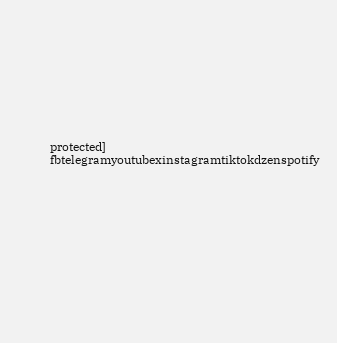protected]
fbtelegramyoutubexinstagramtiktokdzenspotify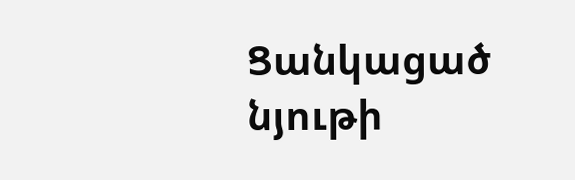Ցանկացած նյութի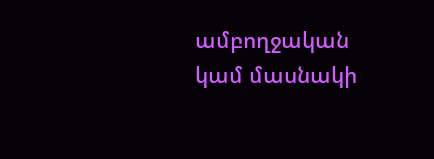ամբողջական կամ մասնակի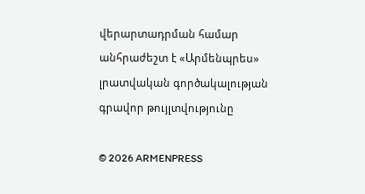վերարտադրման համար անհրաժեշտ է «Արմենպրես» լրատվական գործակալության գրավոր թույլտվությունը

© 2026 ARMENPRESS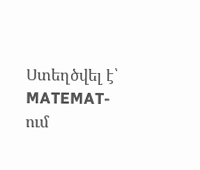Ստեղծվել է՝ MATEMAT-ում